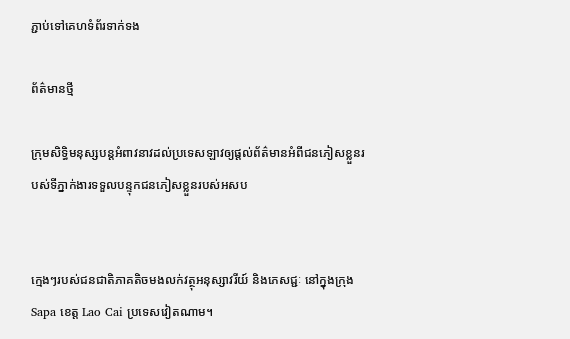ភ្ជាប់ទៅគេហទំព័រទាក់ទង

ព័ត៌មានថ្មី

ក្រុមសិទ្ធិមនុស្សបន្តអំពាវនាវដល់ប្រទេសឡាវឲ្យផ្តល់ព័ត៌មានអំពីជនភៀសខ្លួនរបស់ទីភ្នាក់ងារទទួលបន្ទុកជនភៀសខ្លួនរបស់អសប


ក្មេងៗរបស់ជនជាតិភាគតិចមងលក់វត្ថុអនុស្សាវរីយ៍ និងភេសជ្ជៈ នៅក្នុងក្រុង Sapa ខេត្ត Lao Cai ប្រទេសវៀតណាម។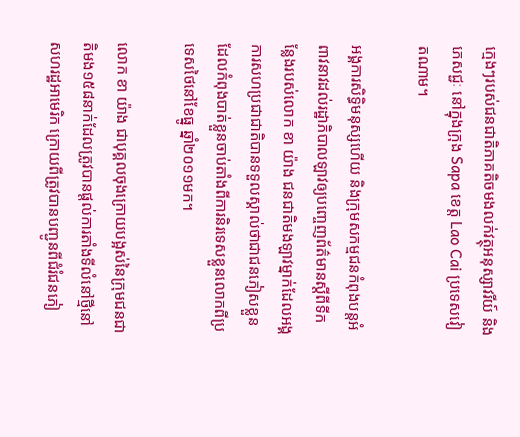ក្មេងៗរបស់ជនជាតិភាគតិចមងលក់វត្ថុអនុស្សាវរីយ៍ និងភេសជ្ជៈ នៅក្នុងក្រុង Sapa ខេត្ត Lao Cai ប្រទេសវៀតណាម។

អង្គការសិទ្ធិមនុស្សហើយ និងក្រុមសកម្មជនកំពុងបន្តអំពាវនាវដល់រដ្ឋាភិបាលឡាវឲ្យបញ្ចេញព័ត៌មានស្តីពីទីកន្លែងរបស់លោក ខា យ៉ាង ជនជាតិមងឡាវម្នាក់ដែលអង្គការសហប្រជាជាតិបានទទួលស្គាល់ថាជាជនភៀសខ្លួនដែលកំពុងបាត់ខ្លួនចាប់តាំងពីការនិរទេសខ្លួនលោកពីប្រទេសថៃនៅខែធ្នូ ឆ្នាំ២០១១មក។

លោក ខា យ៉ាង ជាបុគ្គលចុងក្រោយបង្អស់នៃក្រុមជនជាតិមង១៥៨នាក់ដែលត្រូវបានផ្តល់ការតាំងទីលំនៅថ្មីនៅសហរដ្ឋអាមេរិក ក្រោយពីត្រូវបានបញ្ជូនពីជំរំជនភៀ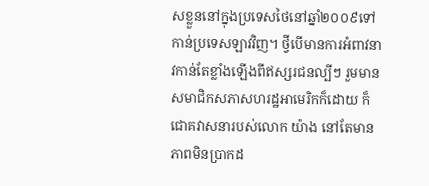សខ្លួននៅក្នុងប្រទេសថៃនៅឆ្នាំ២០០៩ទៅកាន់ប្រទេសឡាវវិញ។ ថ្វីបើមានការអំពាវនាវកាន់តែខ្លាំងឡើងពីឥស្សរជនល្បីៗ រួមមានសមាជិកសភាសហរដ្ឋអាមេរិកក៏ដោយ ក៏ជោគវាសនារបស់លោក យ៉ាង នៅតែមានភាពមិនប្រាកដ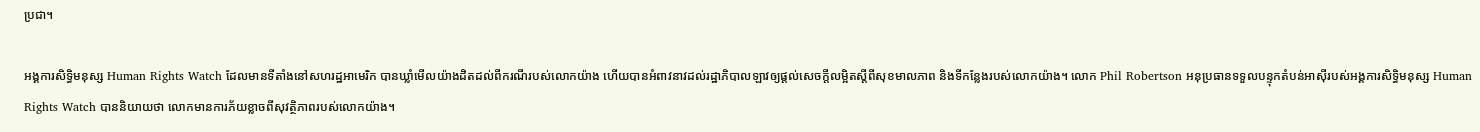ប្រជា។

អង្គការសិទ្ធិមនុស្ស Human Rights Watch ដែលមានទីតាំងនៅសហរដ្ឋអាមេរិក បានឃ្លាំមើលយ៉ាងដិតដល់ពីករណីរបស់លោកយ៉ាង ហើយបានអំពាវនាវដល់រដ្ឋាភិបាលឡាវឲ្យផ្តល់សេចក្តីលម្អិតស្តីពីសុខមាលភាព និងទីកន្លែងរបស់លោកយ៉ាង។ លោក Phil Robertson អនុប្រធានទទួលបន្ទុកតំបន់អាស៊ីរបស់អង្គការសិទ្ធិមនុស្ស Human Rights Watch បាននិយាយថា លោកមានការភ័យខ្លាចពីសុវត្ថិភាពរបស់លោកយ៉ាង។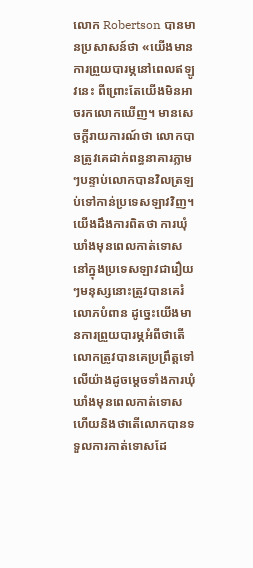លោក Robertson បានមានប្រសាសន៍ថា «យើងមានការព្រួយបារម្ភនៅពេលឥឡូវនេះ ពីព្រោះតែយើងមិនអាចរកលោកឃើញ‍។ មានសេចក្តីរាយការណ៍ថា លោកបានត្រូវគេដាក់ពន្ធនាគារភ្លាមៗបន្ទាប់លោកបានវិលត្រឡប់ទៅកាន់ប្រទេសឡាវវិញ។យើងដឹងការពិតថា ការឃុំឃាំងមុនពេលកាត់ទោសនៅក្នុងប្រទេសឡាវជារឿយៗមនុស្សនោះត្រូវបានគេរំលោភបំពាន ដូច្នេះយើងមានការព្រួយបារម្ភអំពីថាតើលោកត្រូវបានគេប្រព្រឹត្តទៅលើយ៉ាងដូចម្តេចទាំងការឃុំឃាំងមុនពេលកាត់ទោសហើយនិងថាតើលោកបានទទួលការកាត់ទោសដែ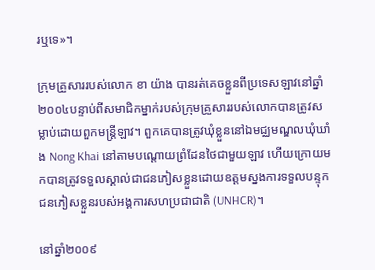រឬទេ‍»។

ក្រុមគ្រួសាររបស់លោក ខា យ៉ាង បានរត់គេចខ្លួនពីប្រទេសឡាវនៅឆ្នាំ២០០៤បន្ទាប់ពីសមាជិកម្នាក់របស់ក្រុមគ្រួសាររបស់លោកបានត្រូវសម្លាប់ដោយពួកមន្រ្តីឡាវ។ ពួកគេបានត្រូវឃុំខ្លួននៅឯមជ្ឈមណ្ឌលឃុំឃាំង Nong Khai នៅតាមបណ្តោយព្រំដែនថៃជាមួយឡាវ ហើយក្រោយមកបានត្រូវទទួលស្គាល់ជាជនភៀសខ្លួនដោយឧត្តមស្នងការទទួលបន្ទុកជនភៀសខ្លួនរបស់អង្គការសហប្រជាជាតិ (UNHCR)។

នៅឆ្នាំ២០០៩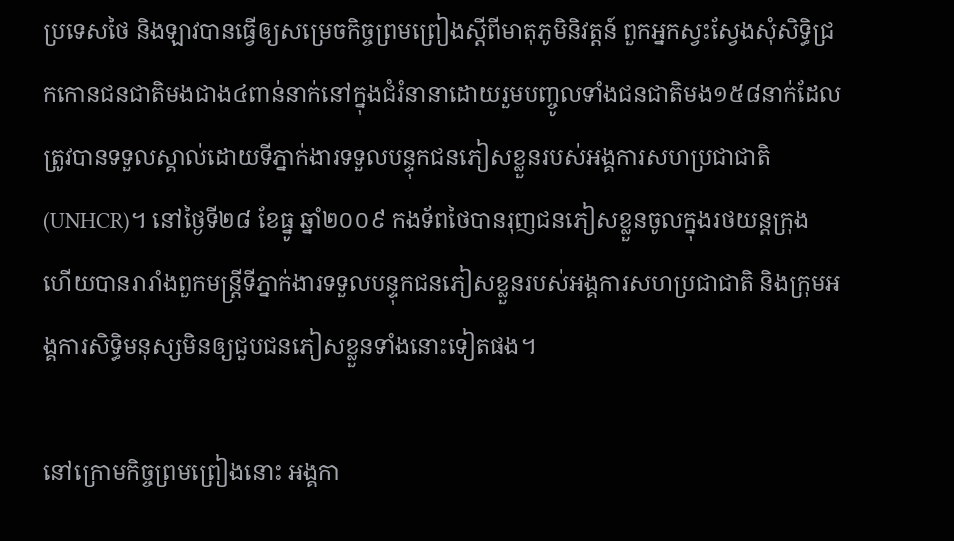ប្រទេសថៃ និងឡាវបានធ្វើឲ្យសម្រេចកិច្ចព្រមព្រៀងស្តីពីមាតុភូមិនិវត្តន៍ ពួកអ្នកស្វះស្វែងសុំសិទ្ធិជ្រកកោនជនជាតិមងជាង៤ពាន់នាក់នៅក្នុងជំរំនានាដោយរួមបញ្ចូលទាំងជនជាតិមង១៥៨នាក់ដែលត្រូវបានទទួលស្គាល់ដោយទីភ្នាក់ងារទទួលបន្ទុកជនភៀសខ្លួនរបស់អង្គការសហប្រជាជាតិ (UNHCR)។ នៅថ្ងៃទី២៨ ខែធ្នូ ឆ្នាំ២០០៩ កងទ័ពថៃបានរុញជនភៀសខ្លួនចូលក្នុងរថយន្តក្រុង ហើយបានរារាំងពួកមន្រ្តីទីភ្នាក់ងារទទួលបន្ទុកជនភៀសខ្លួនរបស់អង្គការសហប្រជាជាតិ និងក្រុមអង្គការសិទ្ធិមនុស្សមិនឲ្យជួបជនភៀសខ្លួនទាំងនោះទៀតផង។

នៅក្រោមកិច្ចព្រមព្រៀងនោះ អង្គកា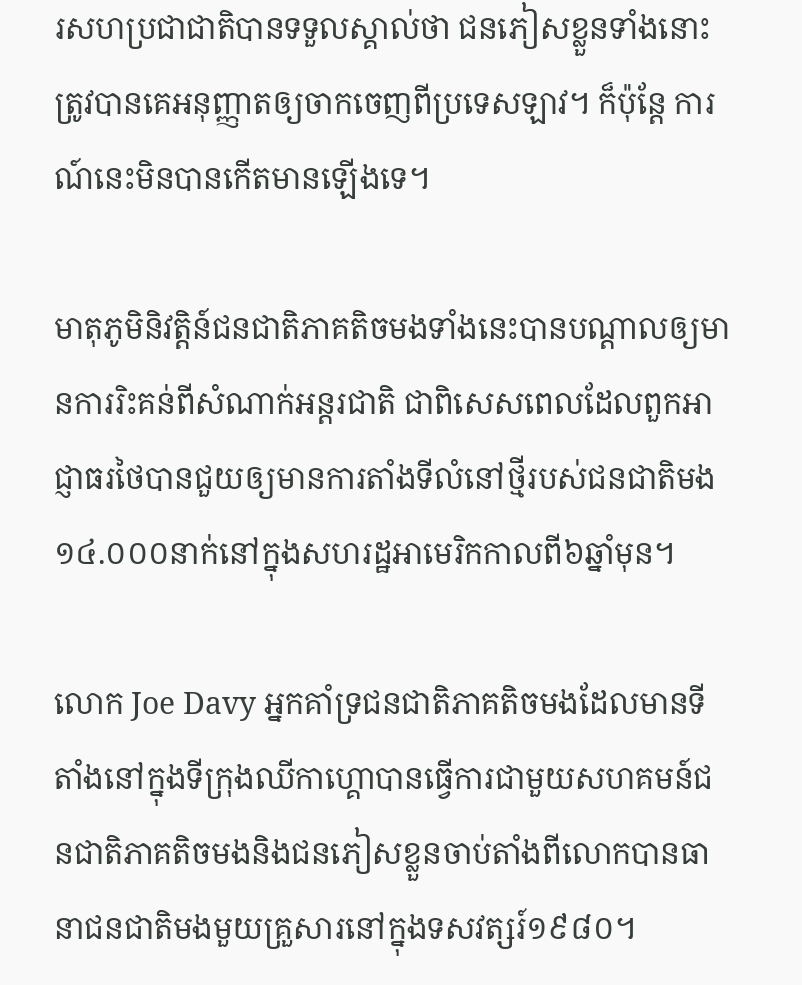រសហប្រជាជាតិបានទទួលស្គាល់ថា ជនភៀសខ្លួនទាំងនោះត្រូវបានគេអនុញ្ញាតឲ្យចាកចេញពីប្រទេសឡាវ។ ក៏ប៉ុន្តែ ការណ៍នេះមិនបានកើតមានឡើងទេ។

មាតុភូមិនិវត្តិន៍ជនជាតិភាគតិចមងទាំងនេះបានបណ្តាលឲ្យមានការរិះគន់ពីសំណាក់អន្តរជាតិ ជាពិសេសពេលដែលពួកអាជ្ញាធរថៃបានជួយឲ្យមានការតាំងទីលំនៅថ្មីរបស់ជនជាតិមង១៤.០០០នាក់នៅក្នុងសហរដ្ឋអាមេរិកកាលពី៦ឆ្នាំមុន។

លោក Joe Davy អ្នកគាំទ្រជនជាតិភាគតិចមងដែលមានទីតាំងនៅក្នុងទីក្រុងឈីកាហ្គោបានធ្វើការជាមួយសហគមន៍ជនជាតិភាគតិចមងនិងជនភៀសខ្លួនចាប់តាំងពីលោកបានធានាជនជាតិមងមួយគ្រួសារនៅក្នុងទសវត្សរ៍១៩៨០។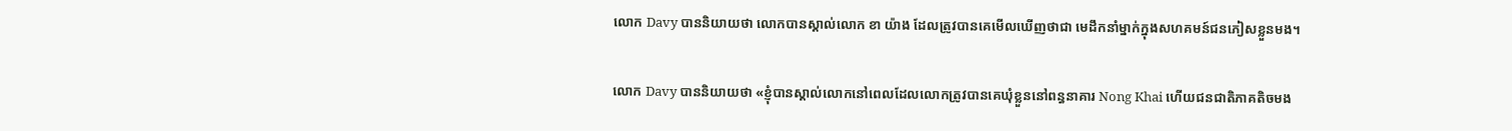លោក Davy បាននិយាយថា លោកបានស្គាល់លោក ខា យ៉ាង ដែលត្រូវបានគេមើលឃើញថាជា មេដឹកនាំម្នាក់ក្នុងសហគមន៍ជនភៀសខ្លួនមង។

លោក Davy បាននិយាយថា «ខ្ញុំបានស្គាល់លោកនៅពេលដែលលោកត្រូវបានគេឃុំខ្លួននៅពន្ធនាគារ Nong Khai ហើយជនជាតិភាគតិចមង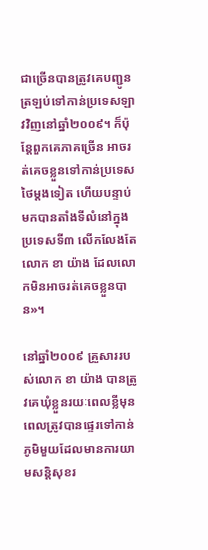ជាច្រើនបានត្រូវគេបញ្ជូនត្រឡប់ទៅកាន់ប្រទេសឡាវវិញនៅឆ្នាំ២០០៩។ ក៏ប៉ុន្តែពួកគេភាគច្រើន អាចរត់គេចខ្លួនទៅកាន់ប្រទេសថៃម្តងទៀត ហើយបន្ទាប់មកបានតាំងទីលំនៅក្នុងប្រទេសទី៣ លើកលែងតែលោក ខា យ៉ាង ដែលលោកមិនអាចរត់គេចខ្លួនបាន‍»។

នៅឆ្នាំ២០០៩ គ្រួសាររបស់លោក ខា យ៉ាង បានត្រូវគេឃុំខ្លួនរយៈពេលខ្លីមុនពេលត្រូវបានផ្ទេរទៅកាន់ភូមិមួយដែលមានការយាមសន្តិសុខរ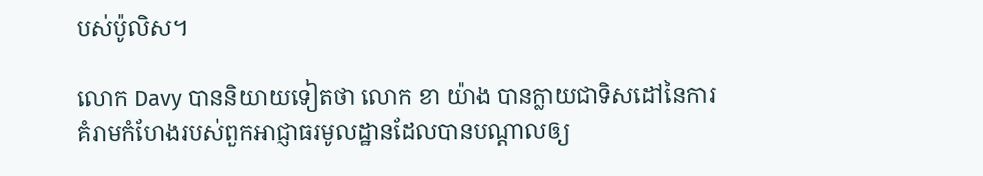បស់ប៉ូលិស។

លោក Davy បាននិយាយទៀតថា លោក ខា យ៉ាង បានក្លាយជាទិសដៅនៃការគំរាមកំហែងរបស់ពួកអាជ្ញាធរមូលដ្ឋានដែលបានបណ្តាលឲ្យ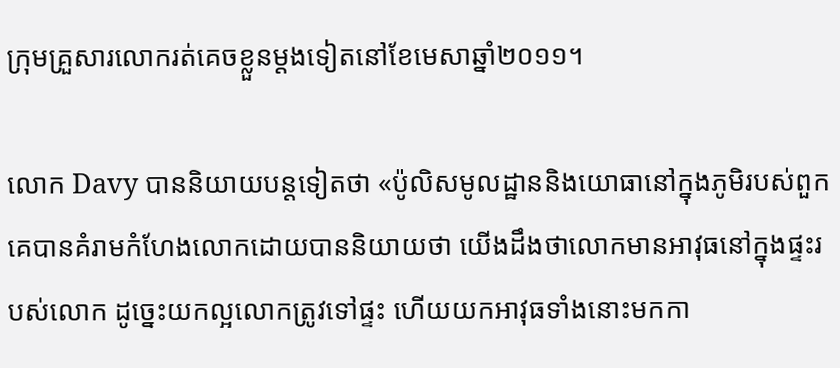ក្រុមគ្រួសារលោករត់គេចខ្លួនម្តងទៀតនៅខែមេសាឆ្នាំ២០១១។

លោក Davy បាននិយាយបន្តទៀតថា «ប៉ូលិសមូលដ្ឋាននិងយោធានៅក្នុងភូមិរបស់ពួកគេបានគំរាមកំហែងលោកដោយបាននិយាយថា យើងដឹងថាលោកមានអាវុធនៅក្នុងផ្ទះរបស់លោក ដូច្នេះយកល្អលោកត្រូវទៅផ្ទះ ហើយយកអាវុធទាំងនោះមកកា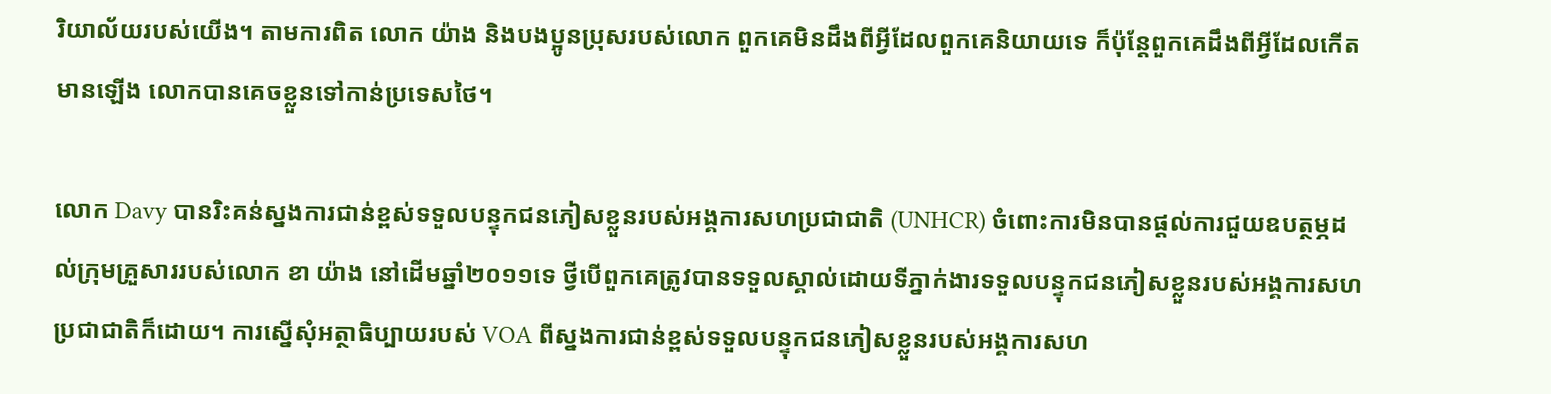រិយាល័យរបស់យើង។ តាមការពិត លោក យ៉ាង និងបងប្អូនប្រុសរបស់លោក ពួកគេមិនដឹងពីអ្វីដែលពួកគេនិយាយទេ ក៏ប៉ុន្តែពួកគេដឹងពីអ្វីដែលកើតមានឡើង លោកបានគេចខ្លួនទៅកាន់ប្រទេសថៃ។

លោក Davy បានរិះគន់ស្នងការជាន់ខ្ពស់ទទួលបន្ទុកជនភៀសខ្លួនរបស់អង្គការសហប្រជាជាតិ (UNHCR) ចំពោះការមិនបានផ្តល់ការជួយឧបត្ថម្ភដល់ក្រុមគ្រួសាររបស់លោក ខា យ៉ាង នៅដើមឆ្នាំ២០១១ទេ ថ្វីបើពួកគេត្រូវបានទទួលស្គាល់ដោយទីភ្នាក់ងារទទួលបន្ទុកជនភៀសខ្លួនរបស់អង្គការសហប្រជាជាតិក៏ដោយ។ ការស្នើសុំអត្ថាធិប្បាយរបស់ VOA ពីស្នងការជាន់ខ្ពស់ទទួលបន្ទុកជនភៀសខ្លួនរបស់អង្គការសហ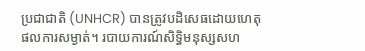ប្រជាជាតិ (UNHCR) បានត្រូវបដិសេធដោយហេតុផលការសម្ងាត់។ របាយការណ៍សិទិ្ធមនុស្សសហ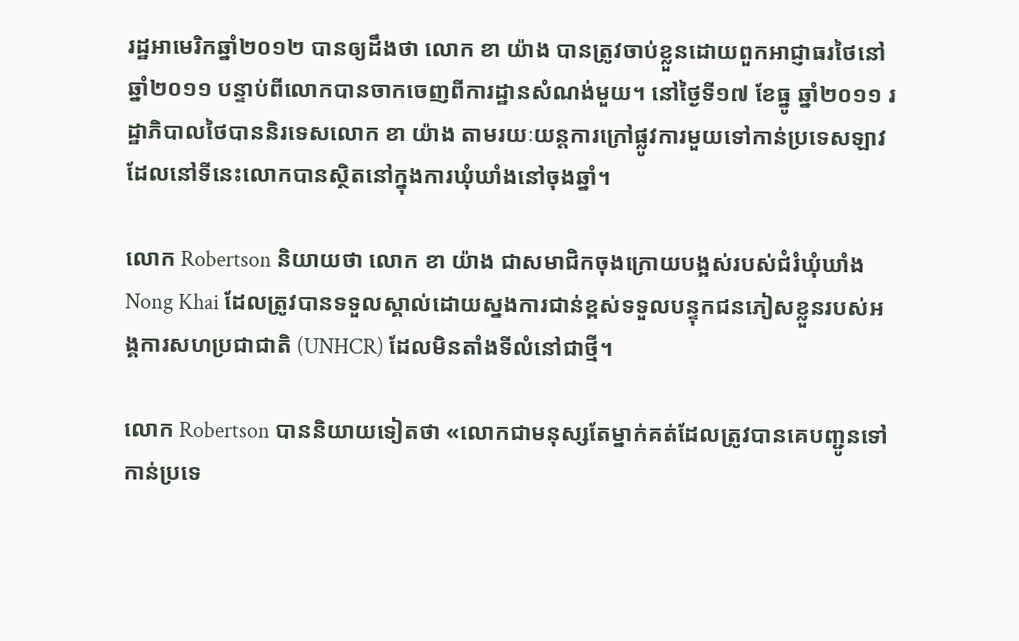រដ្ឋអាមេរិកឆ្នាំ២០១២ បានឲ្យដឹងថា លោក ខា យ៉ាង បានត្រូវចាប់ខ្លួនដោយពួកអាជ្ញាធរថៃនៅឆ្នាំ២០១១ បន្ទាប់ពីលោកបានចាកចេញពីការដ្ឋានសំណង់មួយ។ នៅថ្ងៃទី១៧ ខែធ្នូ ឆ្នាំ២០១១ រដ្ឋាភិបាលថៃបាននិរទេសលោក ខា យ៉ាង តាមរយៈយន្តការក្រៅផ្លូវការមួយទៅកាន់ប្រទេសឡាវ ដែលនៅទីនេះលោកបានស្ថិតនៅក្នុងការឃុំឃាំងនៅចុងឆ្នាំ។

លោក Robertson និយាយថា លោក ខា យ៉ាង ជាសមាជិកចុងក្រោយបង្អស់របស់ជំរំឃុំឃាំង Nong Khai ដែលត្រូវបានទទួលស្គាល់ដោយស្នងការជាន់ខ្ពស់ទទួលបន្ទុកជនភៀសខ្លួនរបស់អង្គការសហប្រជាជាតិ (UNHCR) ដែលមិនតាំងទីលំនៅជាថ្មី។

លោក Robertson បាននិយាយទៀតថា «លោកជាមនុស្សតែម្នាក់គត់ដែលត្រូវបានគេបញ្ជូនទៅកាន់ប្រទេ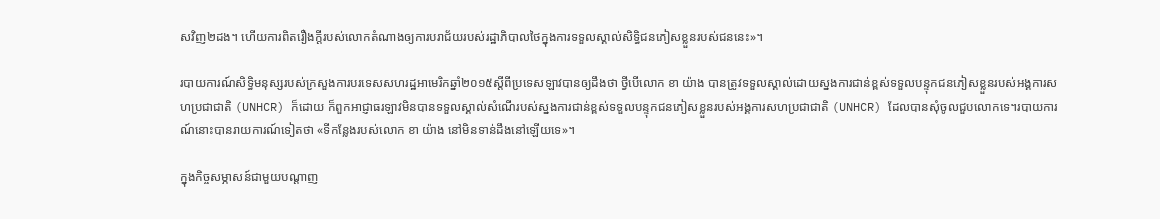សវិញ២ដង។ ហើយការពិតរឿងក្តីរបស់លោកតំណាងឲ្យការបរាជ័យរបស់រដ្ឋាភិបាលថៃក្នុងការទទួលស្គាល់សិទ្ធិជនភៀសខ្លួនរបស់ជននេះ‍»។

របាយការណ៍សិទ្ធិមនុស្សរបស់ក្រសួងការបរទេសសហរដ្ឋអាមេរិកឆ្នាំ២០១៥ស្តីពីប្រទេសឡាវបានឲ្យដឹងថា ថ្វីបើលោក ខា យ៉ាង បានត្រូវទទួលស្គាល់ដោយស្នងការជាន់ខ្ពស់ទទួលបន្ទុកជនភៀសខ្លួនរបស់អង្គការសហប្រជាជាតិ (UNHCR) ក៏ដោយ ក៏ពួកអាជ្ញាធរឡាវមិនបានទទួលស្គាល់សំណើរបស់ស្នងការជាន់ខ្ពស់ទទួលបន្ទុកជនភៀសខ្លួនរបស់អង្គការសហប្រជាជាតិ (UNHCR) ដែលបានសុំចូលជួបលោកទេ។របាយការណ៍នោះបានរាយការណ៍ទៀតថា «ទីកន្លែងរបស់លោក ខា យ៉ាង នៅមិនទាន់ដឹងនៅឡើយទេ‍»។

ក្នុងកិច្ចសម្ភាសន៍ជាមួយបណ្តាញ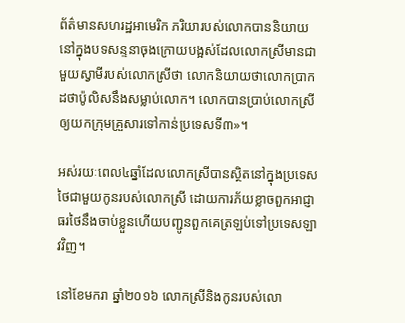ព័ត៌មានសហរដ្ឋអាមេរិក ភរិយារបស់លោកបាននិយាយនៅក្នុងបទសន្ទនាចុងក្រោយបង្អស់ដែលលោកស្រីមានជាមួយស្វាមីរបស់លោកស្រីថា លោកនិយាយថាលោកប្រាកដថាប៉ូលិសនឹងសម្លាប់លោក។ លោកបានប្រាប់លោកស្រីឲ្យយកក្រុមគ្រួសារទៅកាន់ប្រទេសទី៣‍»។

អស់រយៈពេល៤ឆ្នាំដែលលោកស្រីបានស្ថិតនៅក្នុងប្រទេសថៃជាមួយកូនរបស់លោកស្រី ដោយការភ័យខ្លាចពួកអាជ្ញាធរថៃនឹងចាប់ខ្លួនហើយបញ្ជូនពួកគេត្រឡប់ទៅប្រទេសឡាវវិញ។

នៅខែមករា ឆ្នាំ២០១៦ លោកស្រីនិងកូនរបស់លោ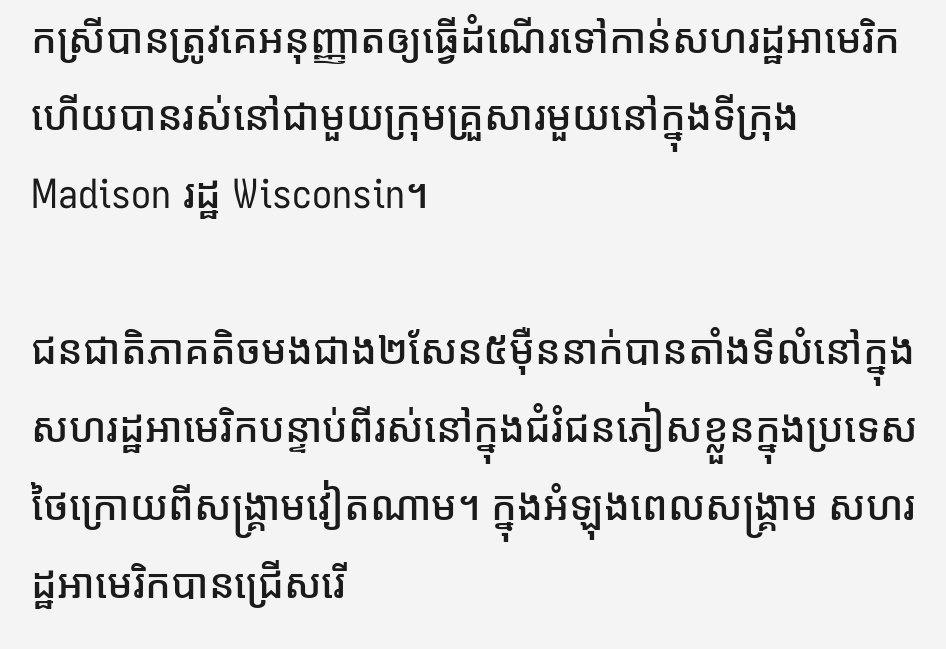កស្រីបានត្រូវគេអនុញ្ញាតឲ្យធ្វើដំណើរទៅកាន់សហរដ្ឋអាមេរិកហើយបានរស់នៅជាមួយក្រុមគ្រួសារមួយនៅក្នុងទីក្រុង Madison រដ្ឋ Wisconsin។

ជនជាតិភាគតិចមងជាង២សែន៥ម៉ឺននាក់បានតាំងទីលំនៅក្នុងសហរដ្ឋអាមេរិកបន្ទាប់ពីរស់នៅក្នុងជំរំជនភៀសខ្លួនក្នុងប្រទេសថៃក្រោយពីសង្គ្រាមវៀតណាម។ ក្នុងអំឡុងពេលសង្គ្រាម សហរដ្ឋអាមេរិកបានជ្រើសរើ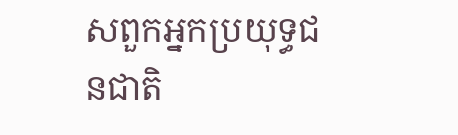សពួកអ្នកប្រយុទ្ធជនជាតិ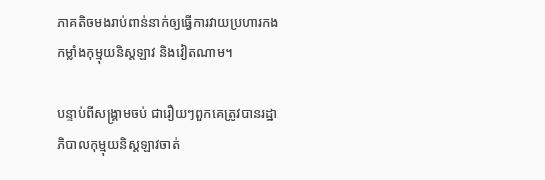ភាគតិចមងរាប់ពាន់នាក់ឲ្យធ្វើការវាយប្រហារកងកម្លាំងកុម្មុយនិស្តឡាវ និងវៀតណាម។

បន្ទាប់ពីសង្គ្រាមចប់ ជារឿយៗពួកគេត្រូវបានរដ្ឋាភិបាលកុម្មុយនិស្តឡាវចាត់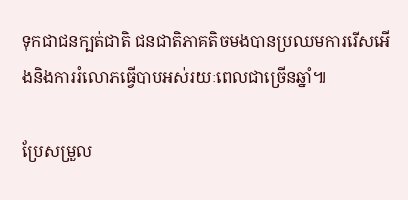ទុកជាជនក្បត់ជាតិ ជនជាតិភាគតិចមងបានប្រឈមការរើសអើងនិងការរំលោភធ្វើបាបអស់រយៈពេលជាច្រើនឆ្នាំ៕

ប្រែសម្រួល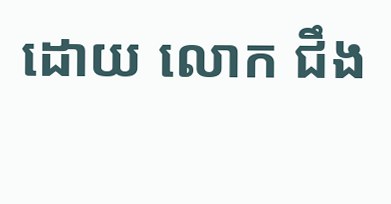ដោយ លោក ជឹង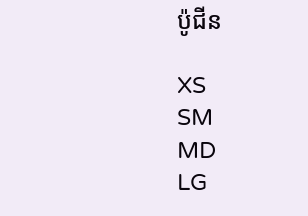ប៉ូជីន

XS
SM
MD
LG